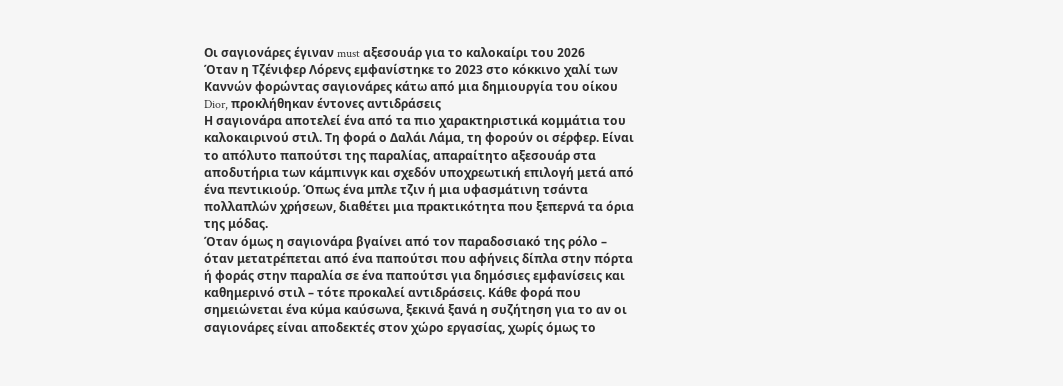Οι σαγιονάρες έγιναν must αξεσουάρ για το καλοκαίρι του 2026
Όταν η Τζένιφερ Λόρενς εμφανίστηκε το 2023 στο κόκκινο χαλί των Καννών φορώντας σαγιονάρες κάτω από μια δημιουργία του οίκου Dior, προκλήθηκαν έντονες αντιδράσεις
Η σαγιονάρα αποτελεί ένα από τα πιο χαρακτηριστικά κομμάτια του καλοκαιρινού στιλ. Τη φορά ο Δαλάι Λάμα, τη φορούν οι σέρφερ. Είναι το απόλυτο παπούτσι της παραλίας, απαραίτητο αξεσουάρ στα αποδυτήρια των κάμπινγκ και σχεδόν υποχρεωτική επιλογή μετά από ένα πεντικιούρ. Όπως ένα μπλε τζιν ή μια υφασμάτινη τσάντα πολλαπλών χρήσεων, διαθέτει μια πρακτικότητα που ξεπερνά τα όρια της μόδας.
Όταν όμως η σαγιονάρα βγαίνει από τον παραδοσιακό της ρόλο – όταν μετατρέπεται από ένα παπούτσι που αφήνεις δίπλα στην πόρτα ή φοράς στην παραλία σε ένα παπούτσι για δημόσιες εμφανίσεις και καθημερινό στιλ – τότε προκαλεί αντιδράσεις. Κάθε φορά που σημειώνεται ένα κύμα καύσωνα, ξεκινά ξανά η συζήτηση για το αν οι σαγιονάρες είναι αποδεκτές στον χώρο εργασίας, χωρίς όμως το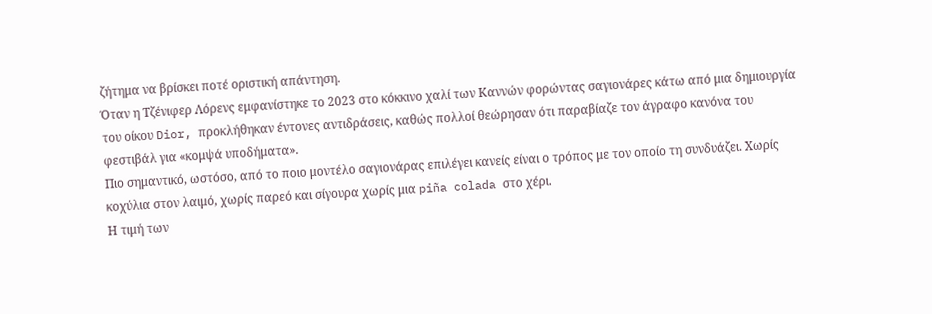ζήτημα να βρίσκει ποτέ οριστική απάντηση.
Όταν η Τζένιφερ Λόρενς εμφανίστηκε το 2023 στο κόκκινο χαλί των Καννών φορώντας σαγιονάρες κάτω από μια δημιουργία του οίκου Dior, προκλήθηκαν έντονες αντιδράσεις, καθώς πολλοί θεώρησαν ότι παραβίαζε τον άγραφο κανόνα του φεστιβάλ για «κομψά υποδήματα».
Πιο σημαντικό, ωστόσο, από το ποιο μοντέλο σαγιονάρας επιλέγει κανείς είναι ο τρόπος με τον οποίο τη συνδυάζει. Χωρίς κοχύλια στον λαιμό, χωρίς παρεό και σίγουρα χωρίς μια piña colada στο χέρι.
Η τιμή των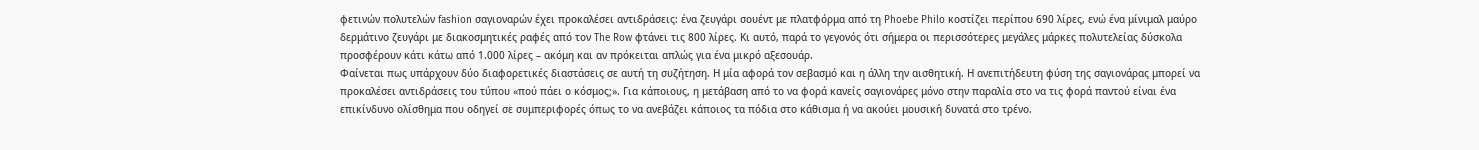φετινών πολυτελών fashion σαγιοναρών έχει προκαλέσει αντιδράσεις: ένα ζευγάρι σουέντ με πλατφόρμα από τη Phoebe Philo κοστίζει περίπου 690 λίρες, ενώ ένα μίνιμαλ μαύρο δερμάτινο ζευγάρι με διακοσμητικές ραφές από τον The Row φτάνει τις 800 λίρες. Κι αυτό, παρά το γεγονός ότι σήμερα οι περισσότερες μεγάλες μάρκες πολυτελείας δύσκολα προσφέρουν κάτι κάτω από 1.000 λίρες – ακόμη και αν πρόκειται απλώς για ένα μικρό αξεσουάρ.
Φαίνεται πως υπάρχουν δύο διαφορετικές διαστάσεις σε αυτή τη συζήτηση. Η μία αφορά τον σεβασμό και η άλλη την αισθητική. Η ανεπιτήδευτη φύση της σαγιονάρας μπορεί να προκαλέσει αντιδράσεις του τύπου «πού πάει ο κόσμος;». Για κάποιους, η μετάβαση από το να φορά κανείς σαγιονάρες μόνο στην παραλία στο να τις φορά παντού είναι ένα επικίνδυνο ολίσθημα που οδηγεί σε συμπεριφορές όπως το να ανεβάζει κάποιος τα πόδια στο κάθισμα ή να ακούει μουσική δυνατά στο τρένο.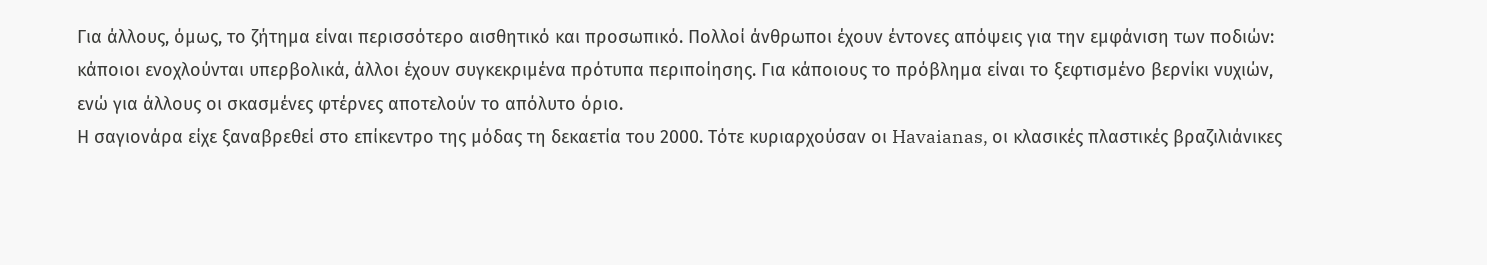Για άλλους, όμως, το ζήτημα είναι περισσότερο αισθητικό και προσωπικό. Πολλοί άνθρωποι έχουν έντονες απόψεις για την εμφάνιση των ποδιών: κάποιοι ενοχλούνται υπερβολικά, άλλοι έχουν συγκεκριμένα πρότυπα περιποίησης. Για κάποιους το πρόβλημα είναι το ξεφτισμένο βερνίκι νυχιών, ενώ για άλλους οι σκασμένες φτέρνες αποτελούν το απόλυτο όριο.
Η σαγιονάρα είχε ξαναβρεθεί στο επίκεντρο της μόδας τη δεκαετία του 2000. Τότε κυριαρχούσαν οι Havaianas, οι κλασικές πλαστικές βραζιλιάνικες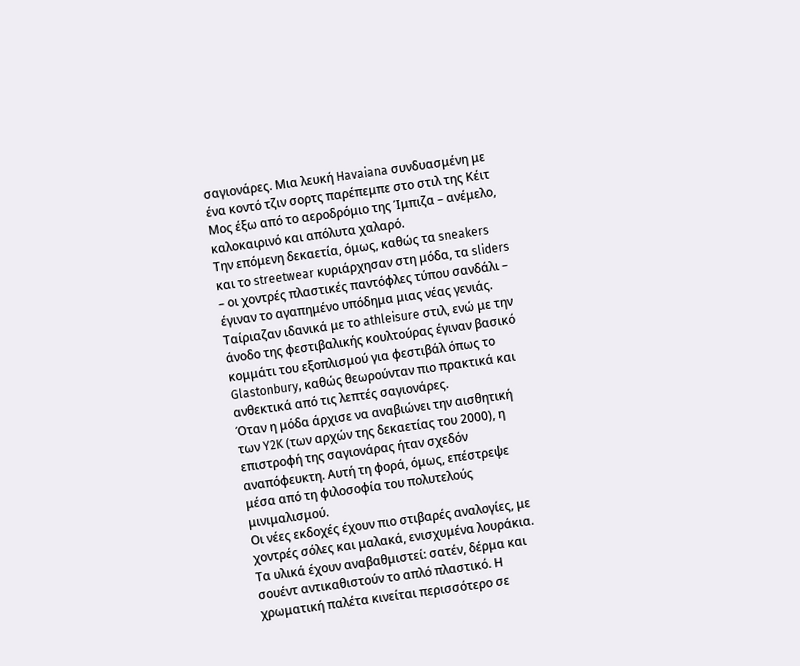σαγιονάρες. Μια λευκή Havaiana συνδυασμένη με ένα κοντό τζιν σορτς παρέπεμπε στο στιλ της Κέιτ Μος έξω από το αεροδρόμιο της Ίμπιζα – ανέμελο, καλοκαιρινό και απόλυτα χαλαρό.
Την επόμενη δεκαετία, όμως, καθώς τα sneakers και το streetwear κυριάρχησαν στη μόδα, τα sliders – οι χοντρές πλαστικές παντόφλες τύπου σανδάλι – έγιναν το αγαπημένο υπόδημα μιας νέας γενιάς. Ταίριαζαν ιδανικά με το athleisure στιλ, ενώ με την άνοδο της φεστιβαλικής κουλτούρας έγιναν βασικό κομμάτι του εξοπλισμού για φεστιβάλ όπως το Glastonbury, καθώς θεωρούνταν πιο πρακτικά και ανθεκτικά από τις λεπτές σαγιονάρες.
Όταν η μόδα άρχισε να αναβιώνει την αισθητική των Y2K (των αρχών της δεκαετίας του 2000), η επιστροφή της σαγιονάρας ήταν σχεδόν αναπόφευκτη. Αυτή τη φορά, όμως, επέστρεψε μέσα από τη φιλοσοφία του πολυτελούς μινιμαλισμού.
Οι νέες εκδοχές έχουν πιο στιβαρές αναλογίες, με χοντρές σόλες και μαλακά, ενισχυμένα λουράκια. Τα υλικά έχουν αναβαθμιστεί: σατέν, δέρμα και σουέντ αντικαθιστούν το απλό πλαστικό. Η χρωματική παλέτα κινείται περισσότερο σε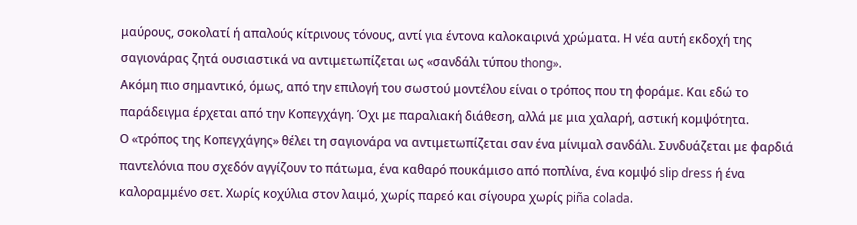μαύρους, σοκολατί ή απαλούς κίτρινους τόνους, αντί για έντονα καλοκαιρινά χρώματα. Η νέα αυτή εκδοχή της σαγιονάρας ζητά ουσιαστικά να αντιμετωπίζεται ως «σανδάλι τύπου thong».
Ακόμη πιο σημαντικό, όμως, από την επιλογή του σωστού μοντέλου είναι ο τρόπος που τη φοράμε. Και εδώ το παράδειγμα έρχεται από την Κοπεγχάγη. Όχι με παραλιακή διάθεση, αλλά με μια χαλαρή, αστική κομψότητα.
Ο «τρόπος της Κοπεγχάγης» θέλει τη σαγιονάρα να αντιμετωπίζεται σαν ένα μίνιμαλ σανδάλι. Συνδυάζεται με φαρδιά παντελόνια που σχεδόν αγγίζουν το πάτωμα, ένα καθαρό πουκάμισο από ποπλίνα, ένα κομψό slip dress ή ένα καλοραμμένο σετ. Χωρίς κοχύλια στον λαιμό, χωρίς παρεό και σίγουρα χωρίς piña colada.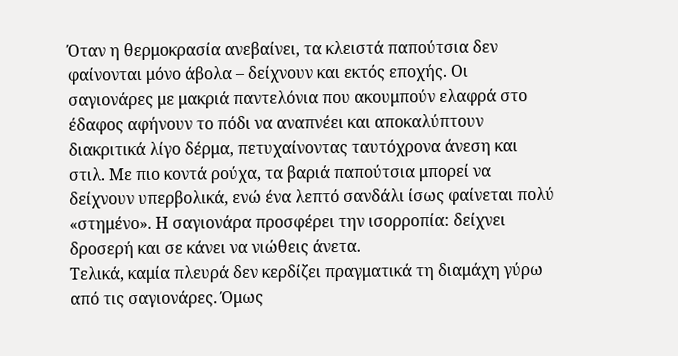Όταν η θερμοκρασία ανεβαίνει, τα κλειστά παπούτσια δεν φαίνονται μόνο άβολα – δείχνουν και εκτός εποχής. Οι σαγιονάρες με μακριά παντελόνια που ακουμπούν ελαφρά στο έδαφος αφήνουν το πόδι να αναπνέει και αποκαλύπτουν διακριτικά λίγο δέρμα, πετυχαίνοντας ταυτόχρονα άνεση και στιλ. Με πιο κοντά ρούχα, τα βαριά παπούτσια μπορεί να δείχνουν υπερβολικά, ενώ ένα λεπτό σανδάλι ίσως φαίνεται πολύ «στημένο». Η σαγιονάρα προσφέρει την ισορροπία: δείχνει δροσερή και σε κάνει να νιώθεις άνετα.
Τελικά, καμία πλευρά δεν κερδίζει πραγματικά τη διαμάχη γύρω από τις σαγιονάρες. Όμως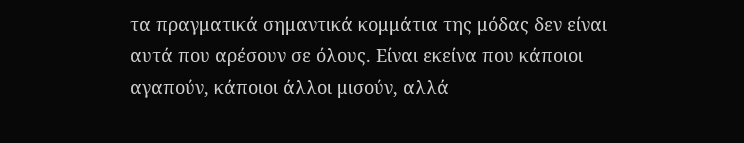τα πραγματικά σημαντικά κομμάτια της μόδας δεν είναι αυτά που αρέσουν σε όλους. Είναι εκείνα που κάποιοι αγαπούν, κάποιοι άλλοι μισούν, αλλά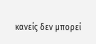κανείς δεν μπορεί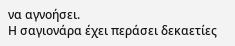να αγνοήσει.
Η σαγιονάρα έχει περάσει δεκαετίες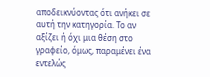αποδεικνύοντας ότι ανήκει σε αυτή την κατηγορία. Το αν αξίζει ή όχι μια θέση στο γραφείο, όμως, παραμένει ένα εντελώς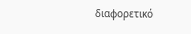διαφορετικό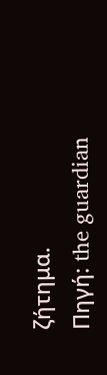ζήτημα.
Πηγή: the guardian